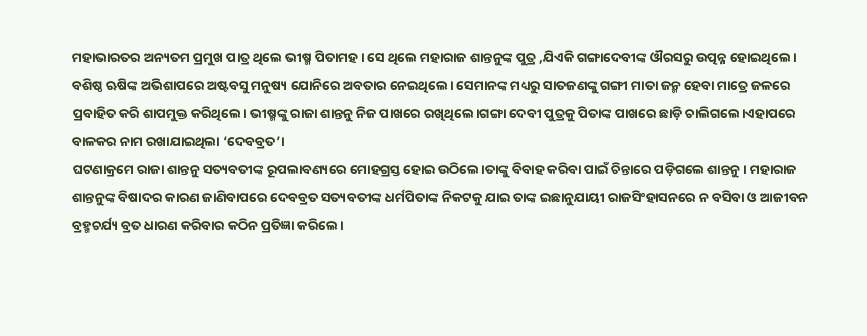ମହାଭାରତର ଅନ୍ୟତମ ପ୍ରମୁଖ ପାତ୍ର ଥିଲେ ଭୀଷ୍ମ ପିତାମହ । ସେ ଥିଲେ ମହାରାଜ ଶାନ୍ତନୁଙ୍କ ପୁତ୍ର ,ଯିଏକି ଗଙ୍ଗାଦେବୀଙ୍କ ଔରସରୁ ଉତ୍ପନ୍ନ ହୋଇଥିଲେ। ବଶିଷ୍ଠ ଋଷିଙ୍କ ଅଭିଶାପରେ ଅଷ୍ଟବସୁ ମନୁଷ୍ୟ ଯୋନିରେ ଅବତାର ନେଇଥିଲେ। ସେମାନଙ୍କ ମଧ୍ୟରୁ ସାତଜଣଙ୍କୁ ଗଙ୍ଗୀ ମାତା ଜନ୍ମ ହେବା ମାତ୍ରେ ଜଳରେ ପ୍ରବାହିତ କରି ଶାପମୁକ୍ତ କରିଥିଲେ। ଭୀଷ୍ମଙ୍କୁ ରାଜା ଶାନ୍ତନୁ ନିଜ ପାଖରେ ରଖିଥିଲେ।ଗଙ୍ଗା ଦେବୀ ପୁତ୍ରକୁ ପିତାଙ୍କ ପାଖରେ ଛାଡ଼ି ଚାଲିଗଲେ।ଏହାପରେ ବାଳକର ନାମ ରଖାଯାଇଥିଲା ‘ଦେବବ୍ରତ’।
ଘଟଣାକ୍ରମେ ରାଜା ଶାନ୍ତନୁ ସତ୍ୟବତୀଙ୍କ ରୂପଲାବଣ୍ୟରେ ମୋହଗ୍ରସ୍ତ ହୋଇ ଉଠିଲେ।ତାଙ୍କୁ ବିବାହ କରିବା ପାଇଁ ଚିନ୍ତାରେ ପଡ଼ିଗଲେ ଶାନ୍ତନୁ। ମହାରାଜ ଶାନ୍ତନୁଙ୍କ ବିଷାଦର କାରଣ ଜାଣିବାପରେ ଦେବବ୍ରତ ସତ୍ୟବତୀଙ୍କ ଧର୍ମପିତାଙ୍କ ନିକଟକୁ ଯାଇ ତାଙ୍କ ଇଛାନୁଯାୟୀ ରାଜସିଂହାସନରେ ନ ବସିବା ଓ ଆଜୀବନ ବ୍ରହ୍ମଚର୍ଯ୍ୟ ବ୍ରତ ଧାରଣ କରିବାର କଠିନ ପ୍ରତିଜ୍ଞା କରିଲେ।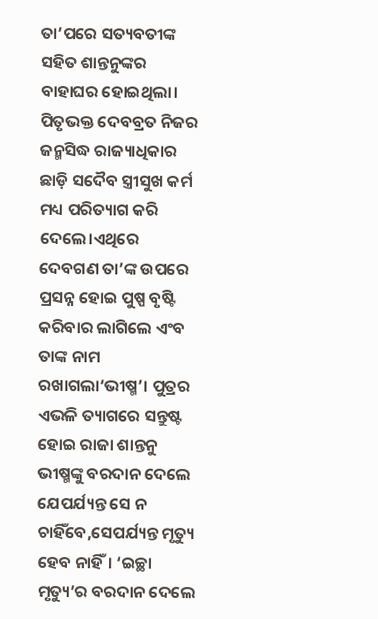ତା’ପରେ ସତ୍ୟବତୀଙ୍କ ସହିତ ଶାନ୍ତନୁଙ୍କର ବାହାଘର ହୋଇଥିଲା।
ପିତୃଭକ୍ତ ଦେବବ୍ରତ ନିଜର ଜନ୍ମସିଦ୍ଧ ରାଜ୍ୟାଧିକାର ଛାଡ଼ି ସଦୈବ ସ୍ତ୍ରୀସୁଖ କର୍ମ ମଧ୍ୟ ପରିତ୍ୟାଗ କରି ଦେଲେ।ଏଥିରେ ଦେବଗଣ ତା’ଙ୍କ ଉପରେ ପ୍ରସନ୍ନ ହୋଇ ପୁଷ୍ପ ବୃଷ୍ଟି କରିବାର ଲାଗିଲେ ଏଂବ ତାଙ୍କ ନାମ ରଖାଗଲା‘ଭୀଷ୍ମ’। ପୁତ୍ରର ଏଭଳି ତ୍ୟାଗରେ ସନ୍ତୁଷ୍ଟ ହୋଇ ରାଜା ଶାନ୍ତନୁ ଭୀଷ୍ମଙ୍କୁ ବରଦାନ ଦେଲେ ଯେପର୍ଯ୍ୟନ୍ତ ସେ ନ ଚାହିଁବେ,ସେପର୍ଯ୍ୟନ୍ତ ମୃତ୍ୟୁ ହେବ ନାହିଁ। ‘ଇଚ୍ଛା ମୃତ୍ୟୁ’ର ବରଦାନ ଦେଲେ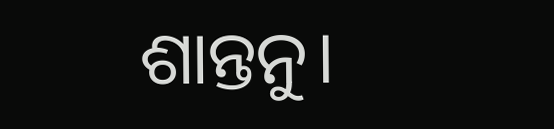ଶାନ୍ତନୁ।